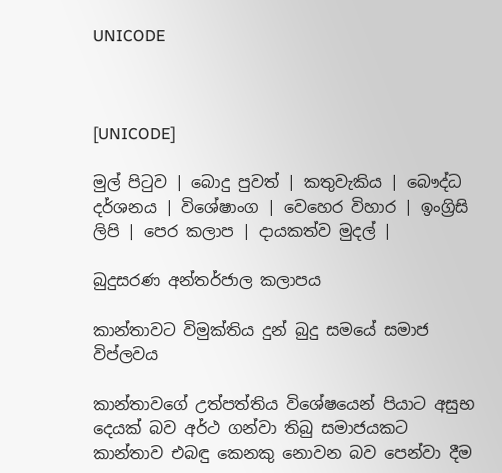UNICODE



[UNICODE]

මුල් පිටුව | බොදු පුවත් | කතුවැකිය | බෞද්ධ දර්ශනය | විශේෂාංග | වෙහෙර විහාර | ඉංග්‍රිසි ලිපි | පෙර කලාප | දායකත්ව මුදල් |

බුදුසරණ අන්තර්ජාල කලාපය

කාන්තාවට විමුක්තිය දුන් බුදු සමයේ සමාජ විප්ලවය

කාන්තාවගේ උත්පත්තිය විශේෂයෙන් පියාට අසුභ දෙයක් බව අර්ථ ගන්වා තිබු සමාජයකට කාන්තාව එබඳු කෙනකු නොවන බව පෙන්වා දීම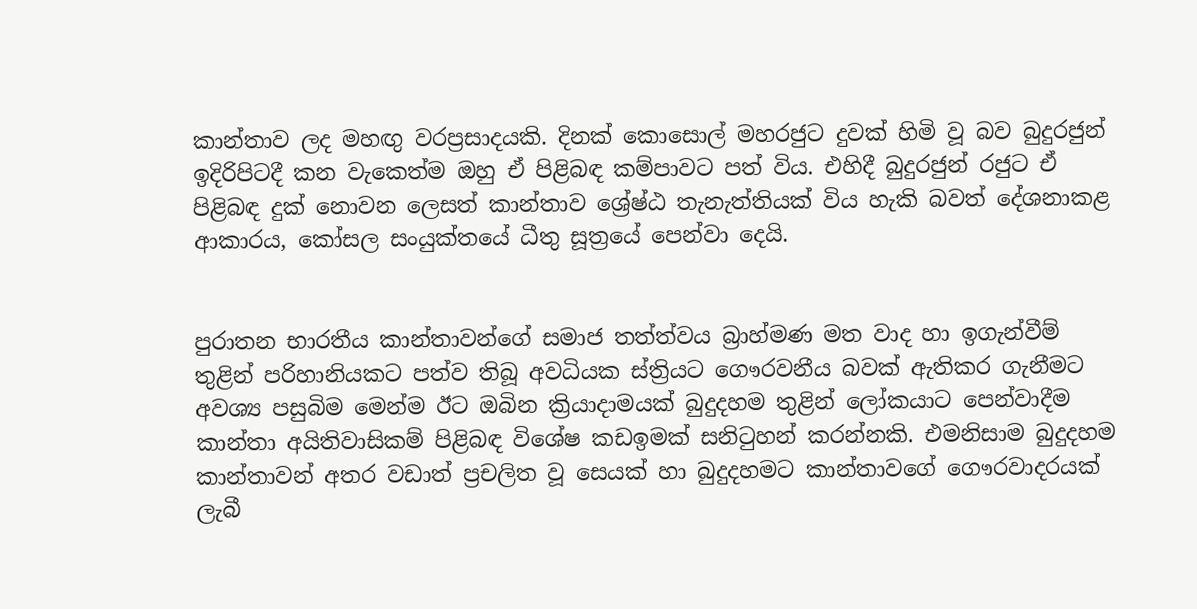කාන්තාව ලද මහඟු වරප්‍රසාදයකි. දිනක් කොසොල් මහරජුට දුවක් හිමි වූ බව බුදුරජුන් ඉදිරිපිටදී කන වැකෙත්ම ඔහු ඒ පිළිබඳ කම්පාවට පත් විය. එහිදී බුදුරජුන් රජුට ඒ පිළිබඳ දුක් නොවන ලෙසත් කාන්තාව ශ්‍රේෂ්ඨ තැනැත්තියක් විය හැකි බවත් දේශනාකළ ආකාරය, කෝසල සංයුක්තයේ ධීතු සූත්‍රයේ පෙන්වා දෙයි.


පුරාතන භාරතීය කාන්තාවන්ගේ සමාජ තත්ත්වය බ්‍රාහ්මණ මත වාද හා ඉගැන්වීම් තුළින් පරිහානියකට පත්ව තිබූ අවධියක ස්ත්‍රියට ගෞරවනීය බවක් ඇතිකර ගැනීමට අවශ්‍ය පසුබිම මෙන්ම ඊට ඔබින ක්‍රියාදාමයක් බුදුදහම තුළින් ලෝකයාට පෙන්වාදීම කාන්තා අයිතිවාසිකම් පිළිබඳ විශේෂ කඩඉමක් සනිටුහන් කරන්නකි. එමනිසාම බුදුදහම කාන්තාවන් අතර වඩාත් ප්‍රචලිත වූ සෙයක් හා බුදුදහමට කාන්තාවගේ ගෞරවාදරයක් ලැබී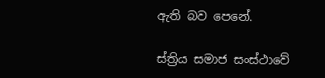ඇති බව පෙනේ.

ස්ත්‍රිය සමාජ සංස්ථාවේ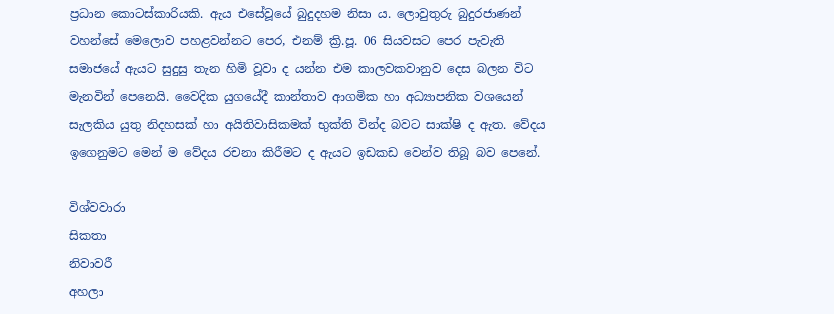ප්‍රධාන කොටස්කාරියකි. ඇය එසේවූයේ බුදුදහම නිසා ය. ලොවුතුරු බුදුරජාණන් වහන්සේ මෙලොව පහළවන්නට පෙර, එනම් ක්‍රි.පූ. 06 සියවසට පෙර පැවැති සමාජයේ ඇයට සුදුසු තැන හිමි වූවා ද යන්න එම කාලවකවානුව දෙස බලන විට මැනවින් පෙනෙයි. වෛදික යුගයේදී කාන්තාව ආගමික හා අධ්‍යාපනික වශයෙන් සැලකිය යුතු නිදහසක් හා අයිතිවාසිකමක් භුක්ති වින්ද බවට සාක්ෂි ද ඇත. වේදය ඉගෙනුමට මෙන් ම වේදය රචනා කිරීමට ද ඇයට ඉඩකඩ වෙන්ව තිබූ බව පෙනේ.

විශ්වවාරා
සිකතා
නිවාවරී
අහලා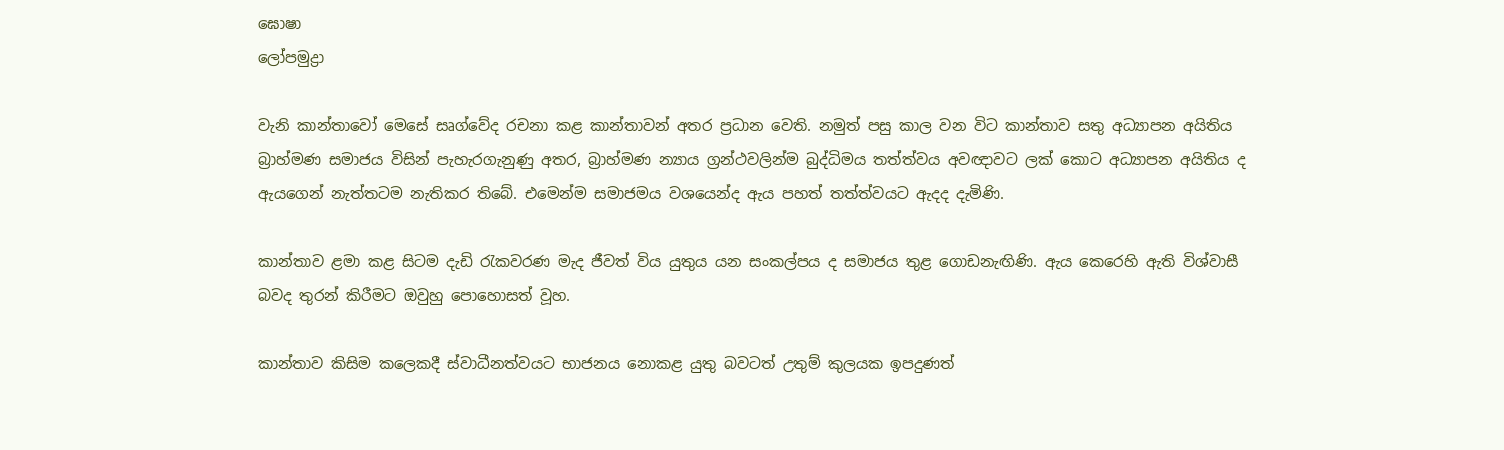ඝොෂා
ලෝපමුද්‍රා

වැනි කාන්තාවෝ මෙසේ සෘග්වේද රචනා කළ කාන්තාවන් අතර ප්‍රධාන වෙති. නමුත් පසු කාල වන විට කාන්තාව සතු අධ්‍යාපන අයිතිය බ්‍රාහ්මණ සමාජය විසින් පැහැරගැනුණු අතර, බ්‍රාහ්මණ න්‍යාය ග්‍රන්ථවලින්ම බුද්ධිමය තත්ත්වය අවඥාවට ලක් කොට අධ්‍යාපන අයිතිය ද ඇයගෙන් නැත්තටම නැතිකර තිබේ. එමෙන්ම සමාජමය වශයෙන්ද ඇය පහත් තත්ත්වයට ඇදද දැමිණි.

කාන්තාව ළමා කළ සිටම දැඩි රැකවරණ මැද ජීවත් විය යුතුය යන සංකල්පය ද සමාජය තුළ ගොඩනැඟිණි. ඇය කෙරෙහි ඇති විශ්වාසී බවද තුරන් කිරීමට ඔවුහු පොහොසත් වූහ.

කාන්තාව කිසිම කලෙකදී ස්වාධීනත්වයට භාජනය නොකළ යුතු බවටත් උතුම් කුලයක ඉපදුණත්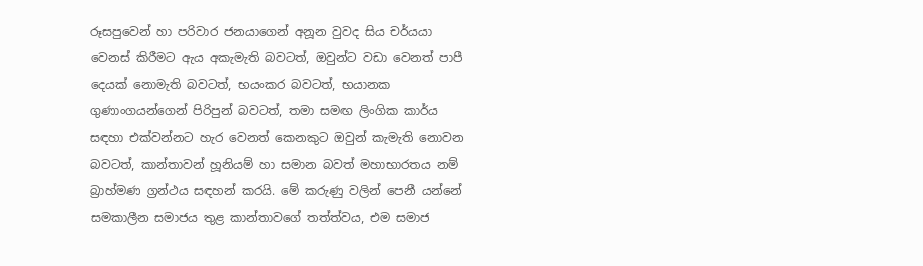රූසපුවෙන් හා පරිවාර ජනයාගෙන් අනූන වුවද සිය චර්යයා වෙනස් කිරීමට ඇය අකැමැති බවටත්, ඔවුන්ට වඩා වෙනත් පාපී දෙයක් නොමැති බවටත්, භයංකර බවටත්, භයානක ගුණාංගයන්ගෙන් පිරිපුන් බවටත්, තමා සමඟ ලිංගික කාර්ය සඳහා එක්වන්නට හැර වෙනත් කෙනකුට ඔවුන් කැමැති නොවන බවටත්, කාන්තාවන් හූනියම් හා සමාන බවත් මහාභාරතය නම් බ්‍රාහ්මණ ග්‍රන්ථය සඳහන් කරයි. මේ කරුණු වලින් පෙනී යන්නේ සමකාලීන සමාජය තුළ කාන්තාවගේ තත්ත්වය, එම සමාජ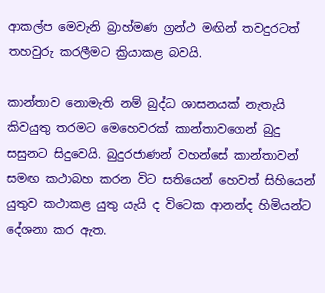ආකල්ප මෙවැනි බ්‍රාහ්මණ ග්‍රන්ථ මඟින් තවදුරටත් තහවුරු කරලීමට ක්‍රියාකළ බවයි.

කාන්තාව නොමැති නම් බුද්ධ ශාසනයක් නැතැයි කිවයුතු තරමට මෙහෙවරක් කාන්තාවගෙන් බුදු සසුනට සිදුවෙයි. බුදුරජාණන් වහන්සේ කාන්තාවන් සමඟ කථාබහ කරන විට සතියෙන් හෙවත් සිහියෙන් යුතුව කථාකළ යුතු යැයි ද විටෙක ආනන්ද හිමියන්ට දේශනා කර ඇත.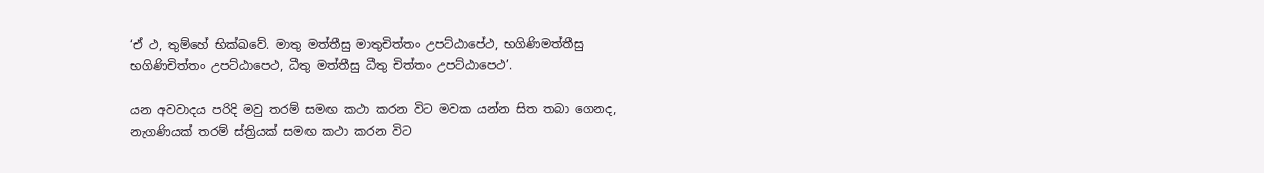‘ඒ ථ, තුම්හේ භික්ඛවේ. මාතු මත්තීසු මාතුචිත්තං උපට්ඨාපේථ, භගිණිමත්තීසු භගිණිචිත්තං උපට්ඨාපෙථ, ධීතු මත්තීසු ධීතු චිත්තං උපට්ඨාපෙථ’.

යන අවවාදය පරිදි මවු තරම් සමඟ කථා කරන විට මවක යන්න සිත තබා ගෙනද, නැගණියක් තරම් ස්ත්‍රියක් සමඟ කථා කරන විට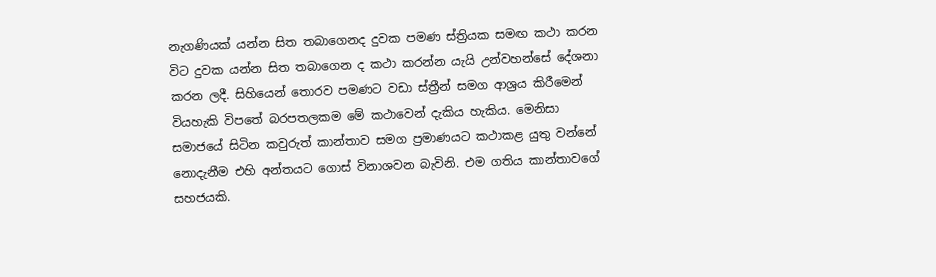නැගණියක් යන්න සිත තබාගෙනද දුවක පමණ ස්ත්‍රියක සමඟ කථා කරන විට දුවක යන්න සිත තබාගෙන ද කථා කරන්න යැයි උන්වහන්සේ දේශනා කරන ලදී. සිහියෙන් තොරව පමණට වඩා ස්ත්‍රීන් සමග ආශ්‍රය කිරීමෙන් වියහැකි විපතේ බරපතලකම මේ කථාවෙන් දැකිය හැකිය. මෙනිසා සමාජයේ සිටින කවුරුත් කාන්තාව සමග ප්‍රමාණයට කථාකළ යුතු වන්නේ නොදැනීම එහි අන්තයට ගොස් විනාශවන බැවිනි. එම ගතිය කාන්තාවගේ සහජයකි.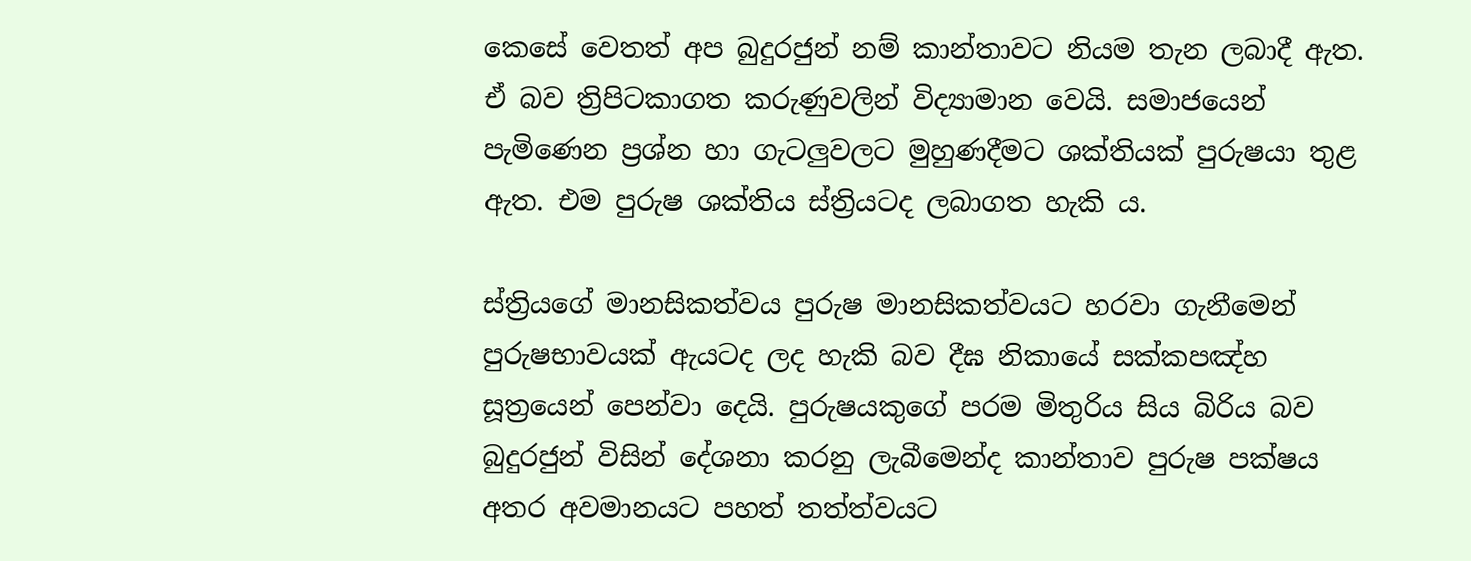කෙසේ වෙතත් අප බුදුරජුන් නම් කාන්තාවට නියම තැන ලබාදී ඇත. ඒ බව ත්‍රිපිටකාගත කරුණුවලින් විද්‍යාමාන වෙයි. සමාජයෙන් පැමිණෙන ප්‍රශ්න හා ගැටලුවලට මුහුණදීමට ශක්තියක් පුරුෂයා තුළ ඇත. එම පුරුෂ ශක්තිය ස්ත්‍රියටද ලබාගත හැකි ය.

ස්ත්‍රියගේ මානසිකත්වය පුරුෂ මානසිකත්වයට හරවා ගැනීමෙන් පුරුෂභාවයක් ඇයටද ලද හැකි බව දීඝ නිකායේ සක්කපඤ්හ සූත්‍රයෙන් පෙන්වා දෙයි. පුරුෂයකුගේ පරම මිතුරිය සිය බිරිය බව බුදුරජුන් විසින් දේශනා කරනු ලැබීමෙන්ද කාන්තාව පුරුෂ පක්ෂය අතර අවමානයට පහත් තත්ත්වයට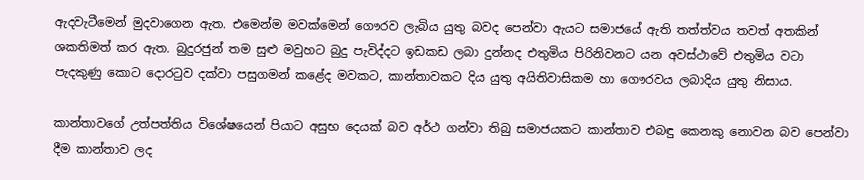ඇදවැටීමෙන් මුදවාගෙන ඇත. එමෙන්ම මවක්මෙන් ගෞරව ලැබිය යුතු බවද පෙන්වා ඇයට සමාජයේ ඇති තත්ත්වය තවත් අතකින් ශකතිමත් කර ඇත. බුදුරජුන් තම සුළු මවුහට බුදු පැවිද්දට ඉඩකඩ ලබා දුන්නද එතුමිය පිරිනිවනට යන අවස්ථාවේ එතුමිය වටා පැදකුණු කොට දොරටුව දක්වා පසුගමන් කළේද මවකට, කාන්තාවකට දිය යුතු අයිතිවාසිකම හා ගෞරවය ලබාදිය යුතු නිසාය.

කාන්තාවගේ උත්පත්තිය විශේෂයෙන් පියාට අසුභ දෙයක් බව අර්ථ ගන්වා තිබු සමාජයකට කාන්තාව එබඳු කෙනකු නොවන බව පෙන්වා දීම කාන්තාව ලද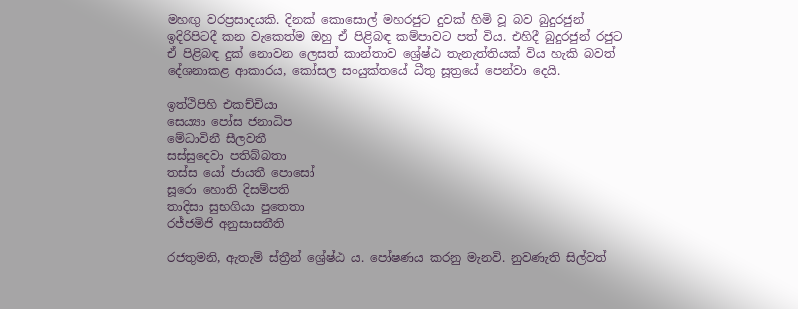මහඟු වරප්‍රසාදයකි. දිනක් කොසොල් මහරජුට දුවක් හිමි වූ බව බුදුරජුන් ඉදිරිපිටදී කන වැකෙත්ම ඔහු ඒ පිළිබඳ කම්පාවට පත් විය. එහිදී බුදුරජුන් රජුට ඒ පිළිබඳ දුක් නොවන ලෙසත් කාන්තාව ශ්‍රේෂ්ඨ තැනැත්තියක් විය හැකි බවත් දේශනාකළ ආකාරය, කෝසල සංයුක්තයේ ධීතු සූත්‍රයේ පෙන්වා දෙයි.

ඉත්ථිපිහි එකච්චියා
සෙය්‍යා පෝස ජනාධිප
මේධාවිනී සීලවතී
සස්සුදෙවා පතිබ්බතා
තස්ස යෝ ජායතී පොසෝ
සූරො හොති දිසම්පති
තාදිසා සුභගියා පුතෙතා
රජ්ජමිජි අනුසාසතීති

රජතුමනි, ඇතැම් ස්ත්‍රීන් ශ්‍රේෂ්ඨ ය. පෝෂණය කරනු මැනවි. නුවණැති සිල්වත්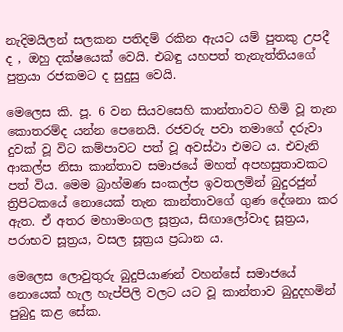නැදිමයිලන් සලකන පතිදම් රකින ඇයට යම් පුතකු උපදී ද , ඔහු දක්ෂයෙක් වෙයි. එබඳු යහපත් තැනැත්තියගේ පුත්‍රයා රජකමට ද සුදුසු වෙයි.

මෙලෙස කි. පූ. 6 වන සියවසෙහි කාන්තාවට හිමි වූ තැන කොතරම්ද යන්න පෙනෙයි. රජවරු පවා තමාගේ දරුවා දුවක් වූ විට කම්පාවට පත් වූ අවස්ථා එමට ය. එවැනි ආකල්ප නිසා කාන්තාව සමාජයේ මහත් අපහසුතාවකට පත් විය. මෙම බ්‍රාහ්මණ සංකල්ප ඉවතලමින් බුදුරජුන් ත්‍රිපිටකයේ නොයෙක් තැන කාන්තාවගේ ගුණ දේශනා කර ඇත. ඒ අතර මහාමංගල සූත්‍රය, සිඟාලෝවාද සූත්‍රය, පරාභව සූත්‍රය, වසල සූත්‍රය ප්‍රධාන ය.

මෙලෙස ලොවුතුරු බුදුපියාණන් වහන්සේ සමාජයේ නොයෙක් හැල හැප්පිලි වලට යට වූ කාන්තාව බුදුදහමින් පුබුදු කළ සේක.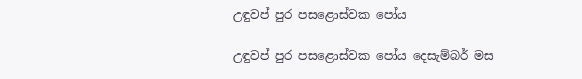උඳුවප් පුර පසළොස්වක පෝය

උඳුවප් පුර පසළොස්වක පෝය දෙසැම්බර් මස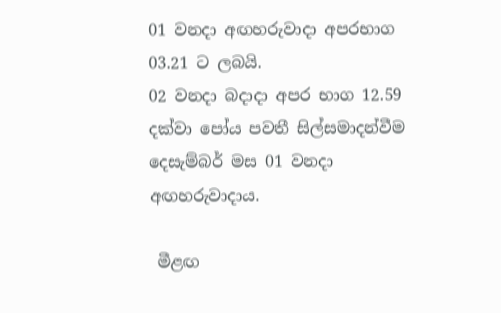01 වනදා අඟහරුවාදා අපරභාග 03.21 ට ලබයි.
02 වනදා බදාදා අපර භාග 12.59 දක්වා පෝය පවතී සිල්සමාදන්වීම දෙසැම්බර් මස 01 වනදා අඟහරුවාදාය.

 මීළඟ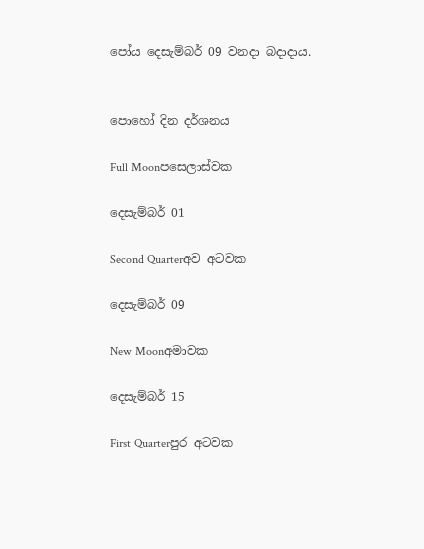පෝය දෙසැම්බර් 09 වනදා බදාදාය.


පොහෝ දින දර්ශනය

Full Moonපසෙලාස්වක

දෙසැම්බර් 01

Second Quarterඅව අටවක

දෙසැම්බර් 09

New Moonඅමාවක

දෙසැම්බර් 15

First Quarterපුර අටවක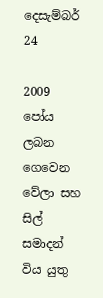දෙසැම්බර් 24

2009 පෝය ලබන ගෙවෙන වේලා සහ සිල් සමාදන් විය යුතු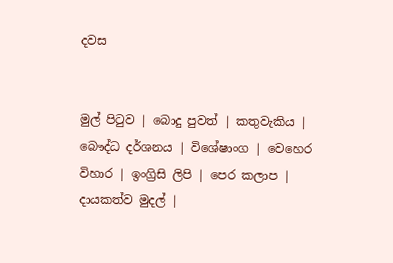දවස


මුල් පිටුව | බොදු පුවත් | කතුවැකිය | බෞද්ධ දර්ශනය | විශේෂාංග | වෙහෙර විහාර | ඉංග්‍රිසි ලිපි | පෙර කලාප | දායකත්ව මුදල් |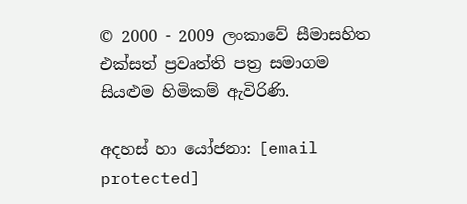© 2000 - 2009 ලංකාවේ සීමාසහිත එක්සත් ප්‍රවෘත්ති පත්‍ර සමාගම
සියළුම හිමිකම් ඇවිරිණි.

අදහස් හා යෝජනා: [email protected]